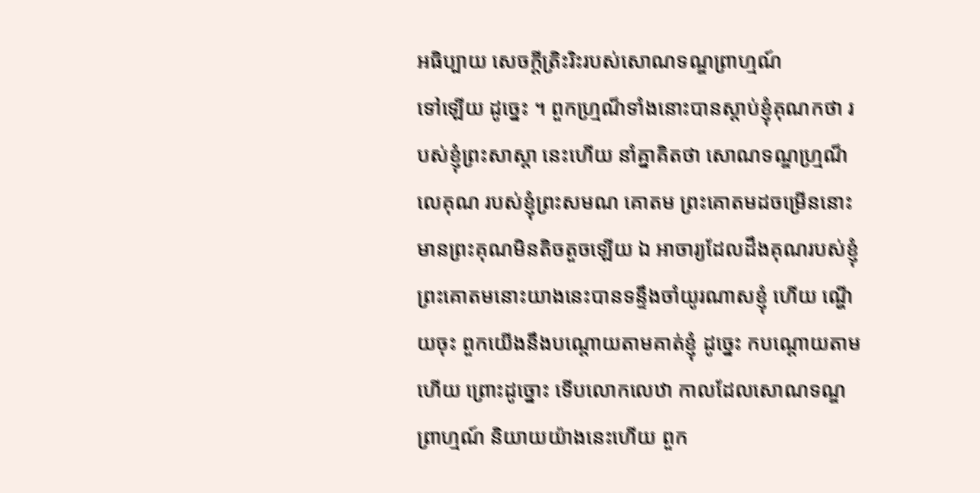អធិប្បាយ សេចក្តីត្រិះរិះរបស់សោណទណ្ឌព្រាហ្មណ៍
ទៅឡើយ ដូច្នេះ ។ ពួកហ្ម្រណ៏ទាំងនោះបានស្តាប់ខ្ញុំគុណកថា របស់ខ្ញុំព្រះសាស្តា នេះហើយ នាំគ្នាគិតថា សោណទណ្ឌហ្ម្រណ៏លេគុណ របស់ខ្ញុំព្រះសមណ គោតម ព្រះគោតមដចម្រើននោះ មានព្រះគុណមិនតិចតួចឡើយ ឯ អាចារ្យដែលដឹងគុណរបស់ខ្ញុំព្រះគោតមនោះយាងនេះបានទន្ទឹងចាំយូរណាសខ្ញុំ ហើយ ណ្ហើយចុះ ពួកយើងនឹងបណ្តោយតាមគាត់ខ្ញុំ ដូច្នេះ កបណ្តោយតាម ហើយ ព្រោះដូច្នោះ ទើបលោកលេឋា កាលដែលសោណទណ្ឌព្រាហ្មណ៍ និយាយយ៉ាងនេះហើយ ពួក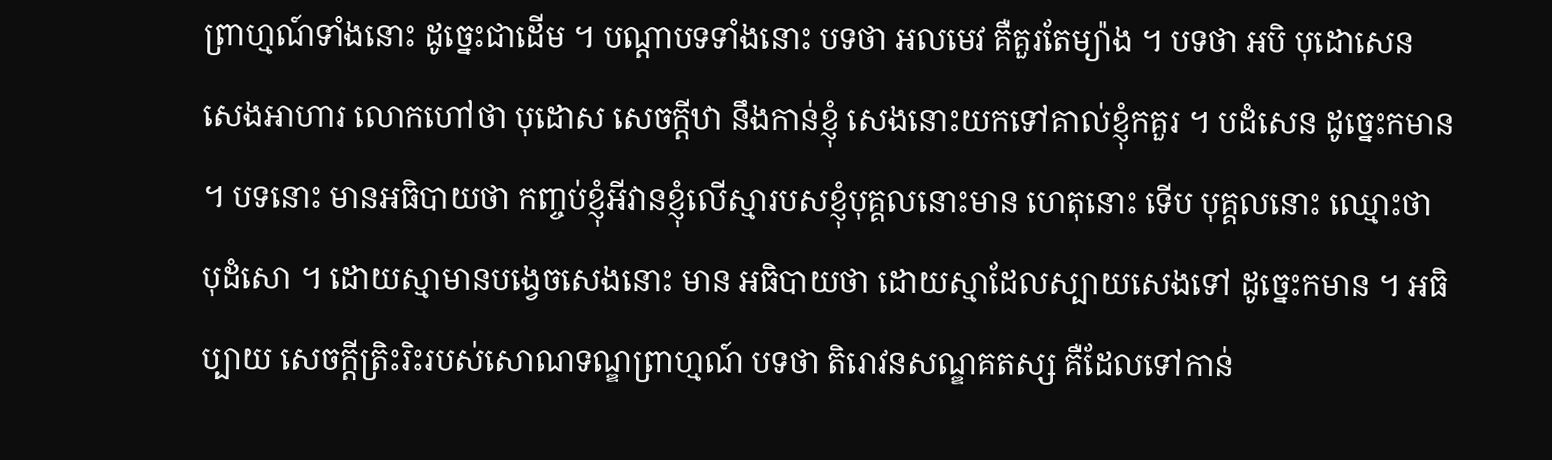ព្រាហ្មណ៍ទាំងនោះ ដូច្នេះជាដើម ។ បណ្តាបទទាំងនោះ បទថា អលមេវ គឺគួរតែម្យ៉ាង ។ បទថា អបិ បុដោសេន សេងអាហារ លោកហៅថា បុដោស សេចក្តីឋា នឹងកាន់ខ្ញុំ សេងនោះយកទៅគាល់ខ្ញុំកគួរ ។ បដំសេន ដូច្នេះកមាន ។ បទនោះ មានអធិបាយថា កញ្ចប់ខ្ញុំអីវានខ្ញុំលើស្មារបសខ្ញុំបុគ្គលនោះមាន ហេតុនោះ ទើប បុគ្គលនោះ ឈ្មោះថា បុដំសោ ។ ដោយស្មាមានបង្វេចសេងនោះ មាន អធិបាយថា ដោយស្មាដែលស្បាយសេងទៅ ដូច្នេះកមាន ។ អធិប្បាយ សេចក្តីត្រិះរិះរបស់សោណទណ្ឌព្រាហ្មណ៍ បទថា តិរោវនសណ្ឌគតស្ស គឺដែលទៅកាន់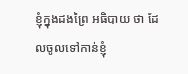ខ្ញុំក្នុងដងព្រៃ អធិបាយ ថា ដែលចូលទៅកាន់ខ្ញុំ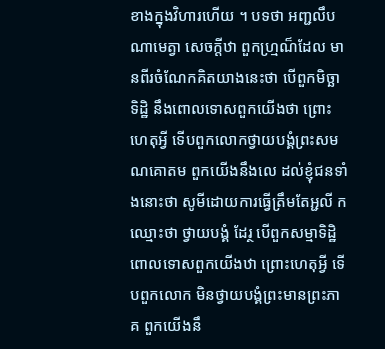ខាងក្នុងវិហារហើយ ។ បទថា អញ្ជលឹបណាមេត្វា សេចក្តីឋា ពួកហ្ម្រណ៏ដែល មានពីរចំណែកគិតយាងនេះថា បើពួកមិច្ឆាទិដ្ឋិ នឹងពោលទោសពួកយើងថា ព្រោះហេតុអ្វី ទើបពួកលោកថ្វាយបង្គំព្រះសមណគោតម ពួកយើងនឹងលេ ដល់ខ្ញុំជនទាំងនោះថា សូមីដោយការធ្វើត្រឹមតែអ្ជលី កឈ្មោះថា ថ្វាយបង្គំ ដែរ្ថ បើពួកសម្មាទិដ្ឋិពោលទោសពួកយើងឋា ព្រោះហេតុអ្វី ទើបពួកលោក មិនថ្វាយបង្គំព្រះមានព្រះភាគ ពួកយើងនឹ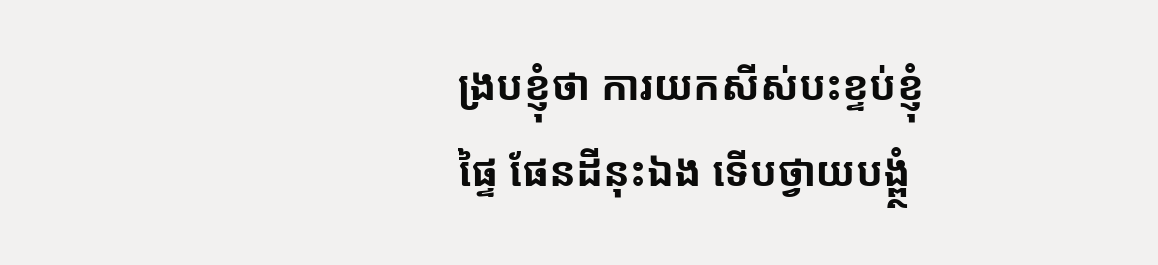ង្របខ្ញុំថា ការយកសីស់បះខ្ទប់ខ្ញុំផ្ទៃ ផែនដីនុះឯង ទើបថ្វាយបង្ព្ថំ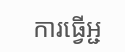ការធ្វើអ្ជ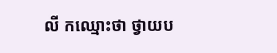លី កឈ្មោះថា ថ្វាយប